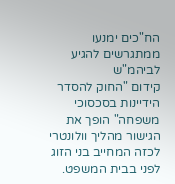הח"כים ימנעו ממתגרשים להגיע לביהמ"ש
קידום "החוק להסדר הידיינות בסכסוכי משפחה" הופך את הגישור מהליך וולונטרי לכזה המחייב בני הזוג לפני בבית המשפט.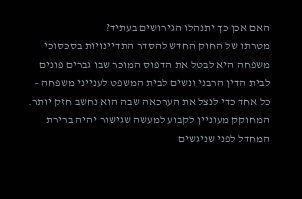האם אכן כך יתנהלו הגירושים בעתיד?
מטרתו של החוק החדש להסדר התדיינויות בסכסוכי משפחה היא לבטל את הדפוס המוכר שבו גברים פונים לבית הדין הרבני ונשים לבית המשפט לענייני משפחה – כל אחד כדי לנצל את הערכאה שבה הוא נחשב חזק יותר. המחוקק מעוניין לקבוע למעשה שגישור יהיה ברירת המחדל לפני שניגשים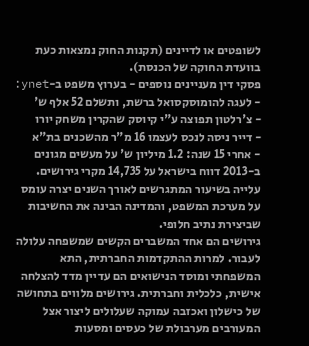לשופטים או לדיינים (תקנות החוק נמצאות כעת בוועדת החוקה של הכנסת).
פסקי דין מעניינים נוספים - בערוץ משפט ב-ynet:
- לעגה להומוסקסואל ברשת, ותשלם 52 אלף ש'
- צ'רלטון תפוצה ע"י קיוסק שהקרין משחק יורו
- דייר ניסה לנכס לעצמו 16 מ"ר מהשכנים בת"א
- אחרי 15 שנה: 1.2 מיליון ש' על מעשים מגונים
ב-2013 דווח בישראל על 14,735 מקרי גירושים. עלייה בשיעור המתגרשים לאורך השנים יצרה עומס על מערכת המשפט, והמדינה הבינה את החשיבות שביצירת נתיב חלופי.
גירושים הם אחד המשברים הקשים שמשפחה עלולה לעבור. למרות ההתקדמות החברתית, התא המשפחתי ומוסד הנישואים הם עדיין מדד להצלחה אישית, כלכלית וחברתית. גירושים מלווים בתחושה של כישלון ואכזבה עמוקה שעלולים ליצור אצל המעורבים מערבולת של כעסים ומסעות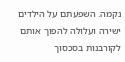נקמה. השפעתם על הילדים ישירה ועלולה להפוך אותם לקורבנות בסכסוך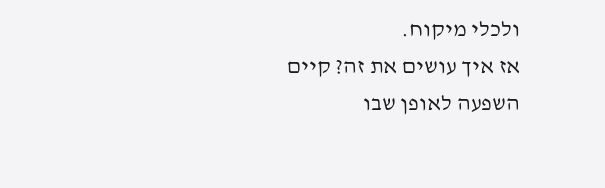ולכלי מיקוח.
אז איך עושים את זה? קיים השפעה לאופן שבו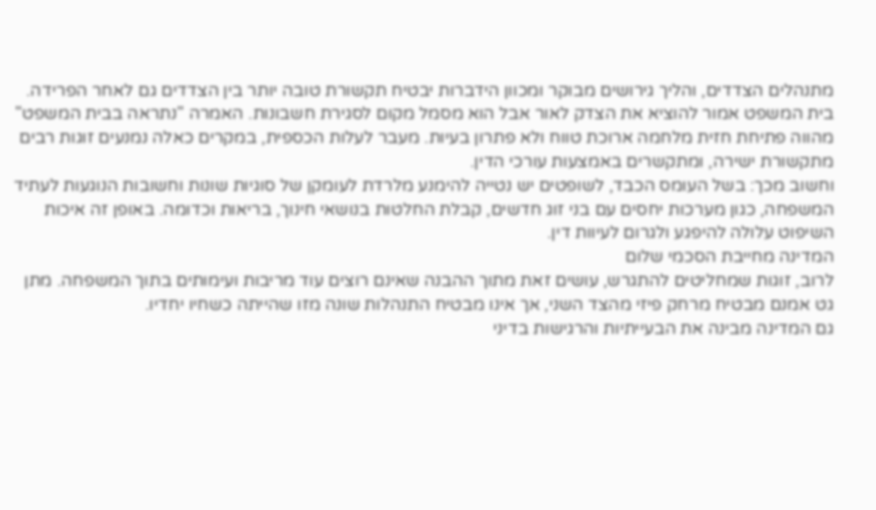מתנהלים הצדדים, והליך גירושים מבוקר ומכוון הידברות יבטיח תקשורת טובה יותר בין הצדדים גם לאחר הפרידה. בית המשפט אמור להוציא את הצדק לאור אבל הוא מסמל מקום לסגירת חשבונות. האמרה "נתראה בבית המשפט" מהווה פתיחת חזית מלחמה ארוכת טווח ולא פתרון בעיות. מעבר לעלות הכספית, במקרים כאלה נמנעים זוגות רבים מתקשורת ישירה, ומתקשרים באמצעות עורכי הדין.
וחשוב מכך: בשל העומס הכבד, לשופטים יש נטייה להימנע מלרדת לעומקן של סוגיות שונות וחשובות הנוגעות לעתיד המשפחה, כגון מערכות יחסים עם בני זוג חדשים, קבלת החלטות בנושאי חינוך, בריאות וכדומה. באופן זה איכות השיפוט עלולה להיפגע ולגרום לעיוות דין.
המדינה מחייבת הסכמי שלום
לרוב, זוגות שמחליטים להתגרש, עושים זאת מתוך ההבנה שאינם רוצים עוד מריבות ועימותים בתוך המשפחה. מתן גט אמנם מבטיח מרחק פיזי מהצד השני, אך אינו מבטיח התנהלות שונה מזו שהייתה כשחיו יחדיו.
גם המדינה מבינה את הבעייתיות והרגישות בדיני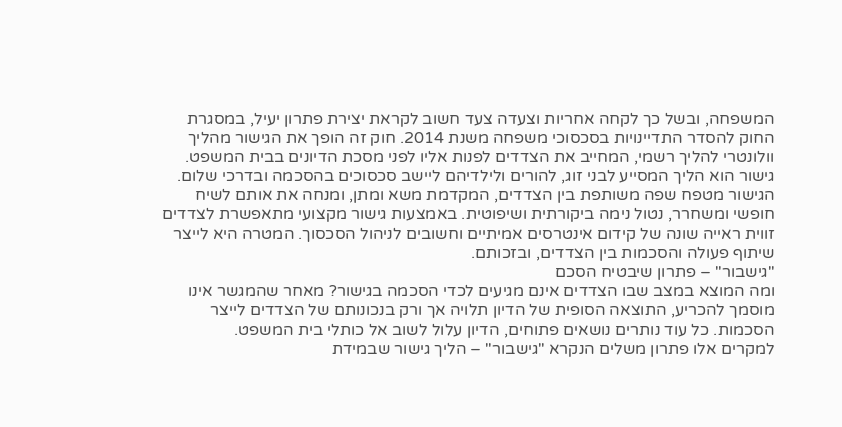המשפחה, ובשל כך לקחה אחריות וצעדה צעד חשוב לקראת יצירת פתרון יעיל, במסגרת החוק להסדר התדיינויות בסכסוכי משפחה משנת 2014. חוק זה הופך את הגישור מהליך וולונטרי להליך רשמי, המחייב את הצדדים לפנות אליו לפני מסכת הדיונים בבית המשפט.
גישור הוא הליך המסייע לבני זוג, להורים ולילדיהם ליישב סכסוכים בהסכמה ובדרכי שלום. הגישור מטפח שפה משותפת בין הצדדים, המקדמת משא ומתן, ומנחה את אותם לשיח חופשי ומשחרר, נטול נימה ביקורתית ושיפוטית. באמצעות גישור מקצועי מתאפשרת לצדדים זווית ראייה שונה של קידום אינטרסים אמיתיים וחשובים לניהול הסכסוך. המטרה היא לייצר שיתוף פעולה והסכמות בין הצדדים, ובזכותם.
"גישבור" – פתרון שיבטיח הסכם
ומה המוצא במצב שבו הצדדים אינם מגיעים לכדי הסכמה בגישור? מאחר שהמגשר אינו מוסמך להכריע, התוצאה הסופית של הדיון תלויה אך ורק בנכונותם של הצדדים לייצר הסכמות. כל עוד נותרים נושאים פתוחים, הדיון עלול לשוב אל כותלי בית המשפט.
למקרים אלו פתרון משלים הנקרא "גישבור" – הליך גישור שבמידת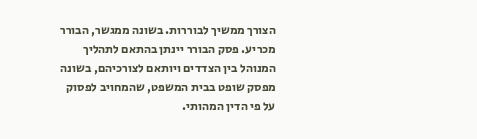הצורך ממשיך לבוררות. בשונה ממגשר, הבורר מכריע. פסק הבורר יינתן בהתאם לתהליך המנוהל בין הצדדים ויותאם לצורכיהם, בשונה מפסק שופט בבית המשפט, שהמחויב לפסוק על פי הדין המהותי.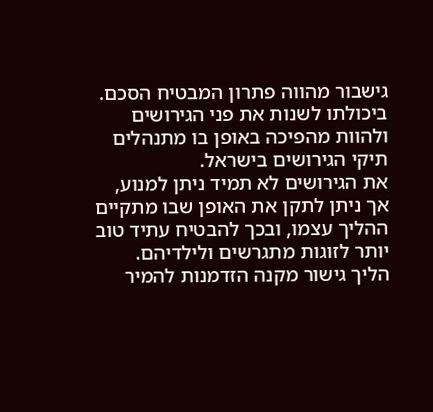גישבור מהווה פתרון המבטיח הסכם. ביכולתו לשנות את פני הגירושים ולהוות מהפיכה באופן בו מתנהלים תיקי הגירושים בישראל.
את הגירושים לא תמיד ניתן למנוע, אך ניתן לתקן את האופן שבו מתקיים ההליך עצמו, ובכך להבטיח עתיד טוב יותר לזוגות מתגרשים ולילדיהם. הליך גישור מקנה הזדמנות להמיר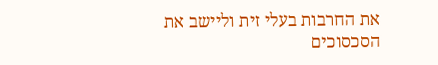את החרבות בעלי זית וליישב את הסכסוכים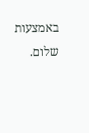באמצעות שלום.